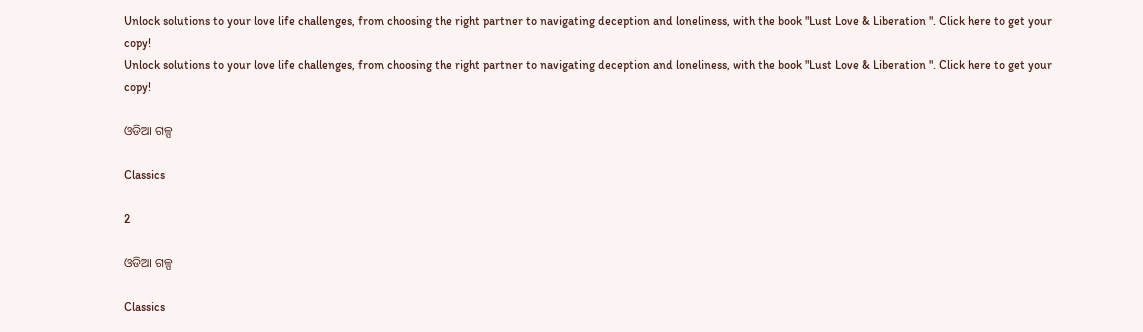Unlock solutions to your love life challenges, from choosing the right partner to navigating deception and loneliness, with the book "Lust Love & Liberation ". Click here to get your copy!
Unlock solutions to your love life challenges, from choosing the right partner to navigating deception and loneliness, with the book "Lust Love & Liberation ". Click here to get your copy!

ଓଡିଆ ଗଳ୍ପ

Classics

2

ଓଡିଆ ଗଳ୍ପ

Classics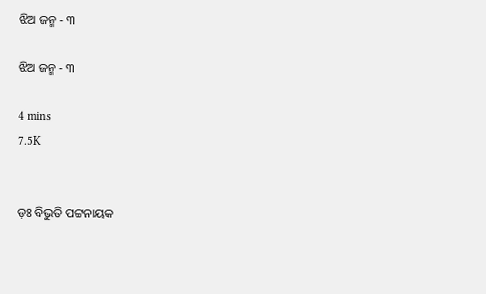ଝିଅ ଜନ୍ମ - ୩

ଝିଅ ଜନ୍ମ - ୩

4 mins
7.5K


ଡ଼ଃ ବିଭୁତି ପଟ୍ଟନାୟକ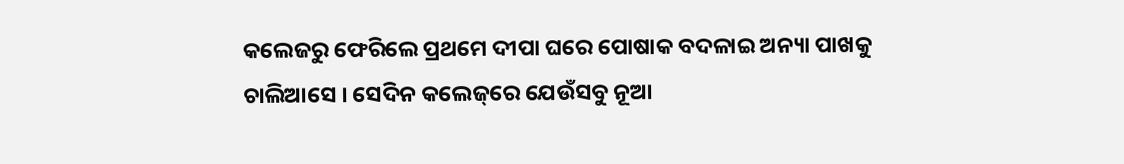କଲେଜରୁ ଫେରିଲେ ପ୍ରଥମେ ଦୀପା ଘରେ ପୋଷାକ ବଦଳାଇ ଅନ୍ୟା ପାଖକୁ ଚାଲିଆସେ । ସେଦିନ କଲେଜ୍‌ରେ ଯେଉଁସବୁ ନୂଆ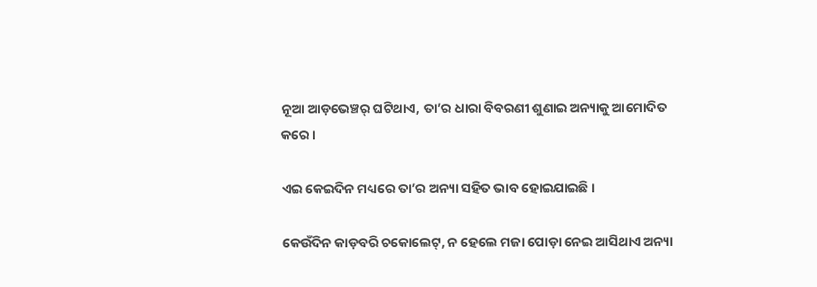ନୂଆ ଆଡ଼ଭେଞ୍ଚର୍ ଘଟିଥାଏ, ତା’ର ଧାରା ବିବରଣୀ ଶୁଣାଇ ଅନ୍ୟାକୁ ଆମୋଦିତ କରେ ।

ଏଇ କେଇଦିନ ମଧ୍ୟରେ ତା’ର ଅନ୍ୟା ସହିତ ଭାବ ହୋଇଯାଇଛି ।

କେଉଁଦିନ କାଡ଼ବରି ଚକୋଲେଟ୍, ନ ହେଲେ ମଜା ପୋଡ଼ା ନେଇ ଆସିଥାଏ ଅନ୍ୟା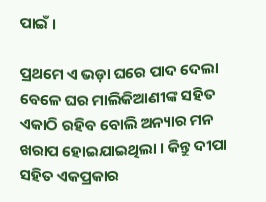ପାଇଁ ।

ପ୍ରଥମେ ଏ ଭଡ଼ା ଘରେ ପାଦ ଦେଲା ବେଳେ ଘର ମାଲିକିଆଣୀଙ୍କ ସହିତ ଏକାଠି ରହିବ ବୋଲି ଅନ୍ୟାର ମନ ଖରାପ ହୋଇଯାଇଥିଲା । କିନ୍ତୁ ଦୀପା ସହିତ ଏକପ୍ରକାର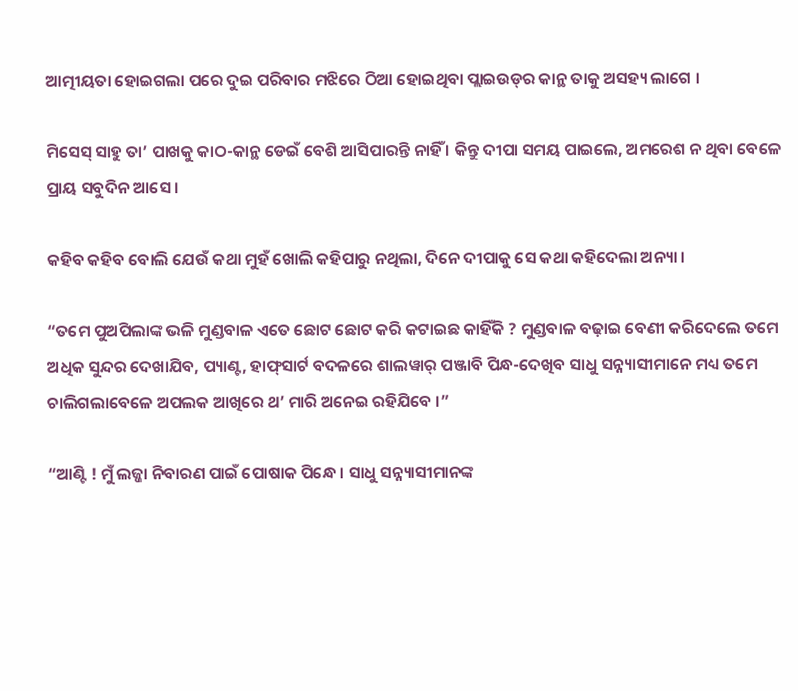ଆତ୍ମୀୟତା ହୋଇଗଲା ପରେ ଦୁଇ ପରିବାର ମଝିରେ ଠିଆ ହୋଇଥିବା ପ୍ଲାଇଉଡ୍‌ର କାନ୍ଥ ତାକୁ ଅସହ୍ୟ ଲାଗେ ।

ମିସେସ୍ ସାହୁ ତା’ ପାଖକୁ କାଠ-କାନ୍ଥ ଡେଇଁ ବେଶି ଆସିପାରନ୍ତି ନାହିଁ । କିନ୍ତୁ ଦୀପା ସମୟ ପାଇଲେ, ଅମରେଶ ନ ଥିବା ବେଳେ ପ୍ରାୟ ସବୁଦିନ ଆସେ ।

କହିବ କହିବ ବୋଲି ଯେଉଁ କଥା ମୁହଁ ଖୋଲି କହିପାରୁ ନଥିଲା, ଦିନେ ଦୀପାକୁ ସେ କଥା କହିଦେଲା ଅନ୍ୟା ।

“ତମେ ପୁଅପିଲାଙ୍କ ଭଳି ମୁଣ୍ଡବାଳ ଏତେ ଛୋଟ ଛୋଟ କରି କଟାଇଛ କାହିଁକି ? ମୁଣ୍ଡବାଳ ବଢ଼ାଇ ବେଣୀ କରିଦେଲେ ତମେ ଅଧିକ ସୁନ୍ଦର ଦେଖାଯିବ, ପ୍ୟାଣ୍ଟ, ହାଫ୍‌ସାର୍ଟ ବଦଳରେ ଶାଲୱାର୍ ପଞ୍ଜାବି ପିନ୍ଧ-ଦେଖିବ ସାଧୁ ସନ୍ନ୍ୟାସୀମାନେ ମଧ୍ୟ ତମେ ଚାଲିଗଲାବେଳେ ଅପଲକ ଆଖିରେ ଥ’ ମାରି ଅନେଇ ରହିଯିବେ ।”

“ଆଣ୍ଟି ! ମୁଁ ଲଜ୍ଜା ନିବାରଣ ପାଇଁ ପୋଷାକ ପିନ୍ଧେ । ସାଧୁ ସନ୍ନ୍ୟାସୀମାନଙ୍କ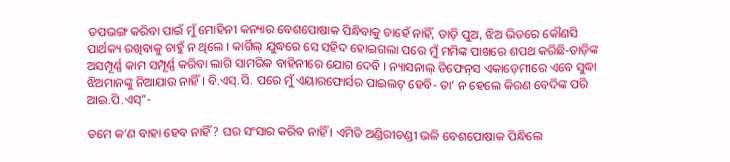ତପଭଙ୍ଗ କରିବା ପାଇଁ ମୁଁ ମୋହିନୀ କନ୍ୟାର ବେଶପୋଷାକ ପିନ୍ଧିବାକୁ ଚାହେଁ ନାହିଁ, ଡାଡ଼ି ପୁଅ, ଝିଅ ଭିତରେ କୌଣସି ପାର୍ଥକ୍ୟ ରଖିବାକୁ ଚାହୁଁ ନ ଥିଲେ । କାର୍ଗିଲ୍ ଯୁଦ୍ଧରେ ସେ ସହିଦ ହୋଇଗଲା ପରେ ମୁଁ ମମିଙ୍କ ପାଖରେ ଶପଥ କରିଛି-ଡାଡ଼ିଙ୍କ ଅସମ୍ପୂର୍ଣ୍ଣ କାମ ସମ୍ପୂର୍ଣ୍ଣ କରିବା ଲାଗି ସାମରିକ ବାହିନୀରେ ଯୋଗ ଦେବି । ନ୍ୟାସନାଲ୍ ଡିଫେନ୍‌ସ ଏକାଡ଼େମୀରେ ଏବେ ସୁଦ୍ଧା ଝିଅମାନଙ୍କୁ ନିଆଯାଉ ନାହିଁ । ବି.ଏସ୍.ସି. ପରେ ମୁଁ ଏୟାରଫୋର୍ସର ପାଇଲଟ୍ ହେବି- ତା’ ନ ହେଲେ କିରଣ ବେଦିଙ୍କ ପରି ଆଇ.ପି.ଏସ୍”-

ତମେ କ’ଣ ବାହା ହେବ ନାହିଁ ? ଘର ସଂସାର କରିବ ନାହିଁ । ଏମିତି ଅଣ୍ଡିରୀଚଣ୍ଡୀ ଭଳି ବେଶପୋଷାକ ପିନ୍ଧିଲେ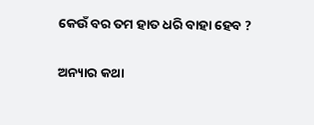କେଉଁ ବର ତମ ହାତ ଧରି ବାହା ହେବ ?

ଅନ୍ୟାର କଥା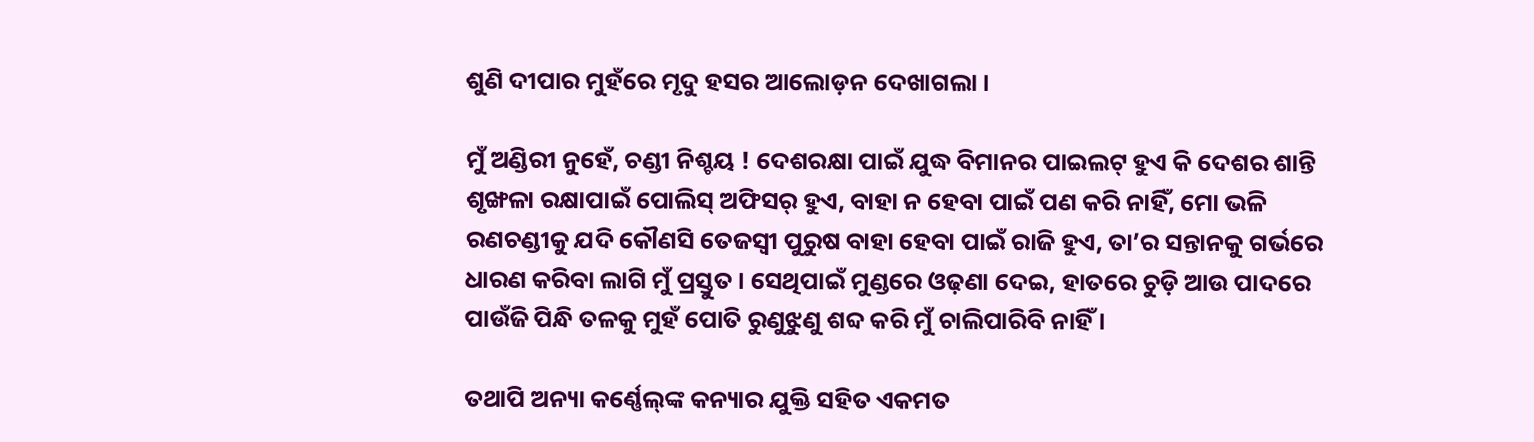ଶୁଣି ଦୀପାର ମୁହଁରେ ମୃଦୁ ହସର ଆଲୋଡ଼ନ ଦେଖାଗଲା ।

ମୁଁ ଅଣ୍ଡିରୀ ନୁହେଁ, ଚଣ୍ଡୀ ନିଶ୍ଚୟ ! ଦେଶରକ୍ଷା ପାଇଁ ଯୁଦ୍ଧ ବିମାନର ପାଇଲଟ୍ ହୁଏ କି ଦେଶର ଶାନ୍ତି ଶୃଙ୍ଖଳା ରକ୍ଷାପାଇଁ ପୋଲିସ୍ ଅଫିସର୍ ହୁଏ, ବାହା ନ ହେବା ପାଇଁ ପଣ କରି ନାହିଁ, ମୋ ଭଳି ରଣଚଣ୍ଡୀକୁ ଯଦି କୌଣସି ତେଜସ୍ୱୀ ପୁରୁଷ ବାହା ହେବା ପାଇଁ ରାଜି ହୁଏ, ତା’ର ସନ୍ତାନକୁ ଗର୍ଭରେ ଧାରଣ କରିବା ଲାଗି ମୁଁ ପ୍ରସ୍ତୁତ । ସେଥିପାଇଁ ମୁଣ୍ଡରେ ଓଢ଼ଣା ଦେଇ, ହାତରେ ଚୁଡ଼ି ଆଉ ପାଦରେ ପାଉଁଜି ପିନ୍ଧି ତଳକୁ ମୁହଁ ପୋତି ରୁଣୁଝୁଣୁ ଶବ୍ଦ କରି ମୁଁ ଚାଲିପାରିବି ନାହିଁ ।

ତଥାପି ଅନ୍ୟା କର୍ଣ୍ଣେଲ୍‌ଙ୍କ କନ୍ୟାର ଯୁକ୍ତି ସହିତ ଏକମତ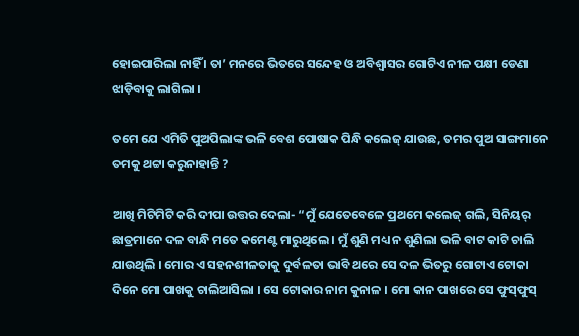ହୋଇପାରିଲା ନାହିଁ । ତା’ ମନରେ ଭିତରେ ସନ୍ଦେହ ଓ ଅବିଶ୍ୱାସର ଗୋଟିଏ ନୀଳ ପକ୍ଷୀ ଡେଣା ଝାଡ଼ିବାକୁ ଲାଗିଲା ।

ତମେ ଯେ ଏମିତି ପୁଅପିଲାଙ୍କ ଭଳି ବେଶ ପୋଷାକ ପିନ୍ଧି କଲେଜ୍ ଯାଉଛ, ତମର ପୁଅ ସାଙ୍ଗମାନେ ତମକୁ ଥଟ୍ଟା କରୁନାହାନ୍ତି ?

ଆଖି ମିଟିମିଟି କରି ଦୀପା ଉତ୍ତର ଦେଲା- “ମୁଁ ଯେତେବେଳେ ପ୍ରଥମେ କଲେଜ୍ ଗଲି, ସିନିୟର୍ ଛାତ୍ରମାନେ ଦଳ ବାନ୍ଧି ମତେ କମେଣ୍ଟ ମାରୁଥିଲେ । ମୁଁ ଶୁଣି ମଧ୍ୟ ନ ଶୁଣିଲା ଭଳି ବାଟ କାଟି ଚାଲି ଯାଉଥିଲି । ମୋର ଏ ସହନଶୀଳତାକୁ ଦୁର୍ବଳତା ଭାବି ଥରେ ସେ ଦଳ ଭିତରୁ ଗୋଟାଏ ଟୋକା ଦିନେ ମୋ ପାଖକୁ ଚାଲିଆସିଲା । ସେ ଟୋକାର ନାମ କୁନାଳ । ମୋ କାନ ପାଖରେ ସେ ଫୁସ୍‌ଫୁସ୍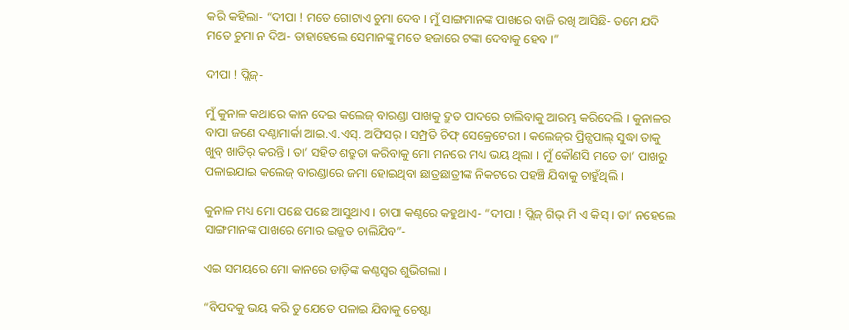କରି କହିଲା- “ଦୀପା ! ମତେ ଗୋଟାଏ ଚୁମା ଦେବ । ମୁଁ ସାଙ୍ଗମାନଙ୍କ ପାଖରେ ବାଜି ରଖି ଆସିଛି- ତମେ ଯଦି ମତେ ଚୁମା ନ ଦିଅ- ତାହାହେଲେ ସେମାନଙ୍କୁ ମତେ ହଜାରେ ଟଙ୍କା ଦେବାକୁ ହେବ ।”

ଦୀପା ! ପ୍ଲିଜ୍-

ମୁଁ କୁନାଳ କଥାରେ କାନ ଦେଇ କଲେଜ୍ ବାରଣ୍ଡା ପାଖକୁ ଦ୍ରୁତ ପାଦରେ ଚାଲିବାକୁ ଆରମ୍ଭ କରିଦେଲି । କୁନାଳର ବାପା ଜଣେ ଦଣ୍ଠାମାର୍କା ଆଇ.ଏ.ଏସ୍. ଅଫିସର୍ । ସମ୍ପ୍ରତି ଚିଫ୍ ସେକ୍ରେଟେରୀ । କଲେଜ୍‌ର ପ୍ରିନ୍ସପାଲ୍ ସୁଦ୍ଧା ତାକୁ ଖୁବ୍ ଖାତିର୍ କରନ୍ତି । ତା’ ସହିତ ଶତ୍ରୁତା କରିବାକୁ ମୋ ମନରେ ମଧ୍ୟ ଭୟ ଥିଲା । ମୁଁ କୌଣସି ମତେ ତା’ ପାଖରୁ ପଳାଇଯାଇ କଲେଜ୍ ବାରଣ୍ଡାରେ ଜମା ହୋଇଥିବା ଛାତ୍ରଛାତ୍ରୀଙ୍କ ନିକଟରେ ପହଞ୍ଚି ଯିବାକୁ ଚାହୁଁଥିଲି ।

କୁନାଳ ମଧ୍ୟ ମୋ ପଛେ ପଛେ ଆସୁଥାଏ । ଚାପା କଣ୍ଠରେ କହୁଥାଏ- “ଦୀପା ! ପ୍ଲିଜ୍ ଗିଭ୍ ମି ଏ କିସ୍ । ତା’ ନହେଲେ ସାଙ୍ଗମାନଙ୍କ ପାଖରେ ମୋର ଇଜ୍ଜତ ଚାଲିଯିବ”-

ଏଇ ସମୟରେ ମୋ କାନରେ ଡାଡ଼ିଙ୍କ କଣ୍ଠସ୍ୱର ଶୁଭିଗଲା ।

“ବିପଦକୁ ଭୟ କରି ତୁ ଯେତେ ପଳାଇ ଯିବାକୁ ଚେଷ୍ଟା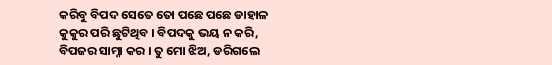କରିବୁ ବିପଦ ସେତେ ତୋ ପଛେ ପଛେ ଡାହାଳ କୁକୁର ପରି ଛୁଟିଥିବ । ବିପଦକୁ ଭୟ ନ କରି, ବିପଜର ସାମ୍ନା କର । ତୁ ମୋ ଝିଅ, ଡରିଗଲେ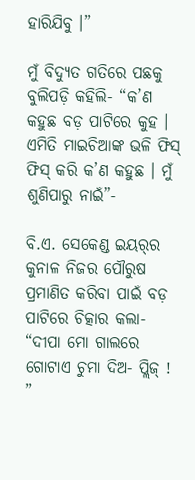ହାରିଯିବୁ ।”

ମୁଁ ବିଦ୍ୟୁତ ଗତିରେ ପଛକୁ ବୁଲିପଡ଼ି କହିଲି- “କ’ଣ କହୁଛ ବଡ଼ ପାଟିରେ କୁହ । ଏମିତି ମାଇଚିଆଙ୍କ ଭଳି ଫିସ୍ ଫିସ୍ କରି କ’ଣ କହୁଛ । ମୁଁ ଶୁଣିପାରୁ ନାଇଁ”-

ବି.ଏ. ସେକେଣ୍ଡ ଇୟର୍‌ର କୁନାଳ ନିଜର ପୌରୁଷ ପ୍ରମାଣିତ କରିବା ପାଇଁ ବଡ଼ ପାଟିରେ ଚିତ୍କାର କଲା- “ଦୀପା ମୋ ଗାଲରେ ଗୋଟାଏ ଚୁମା ଦିଅ- ପ୍ଲିଜ୍ ! ”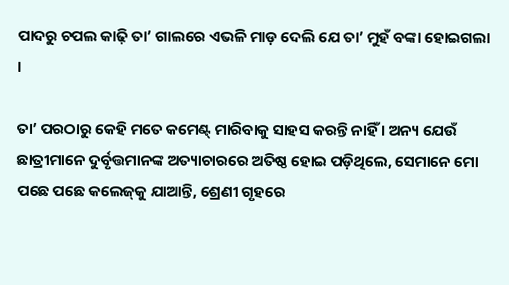ପାଦରୁ ଚପଲ କାଢ଼ି ତା’ ଗାଲରେ ଏଭଳି ମାଡ଼ ଦେଲି ଯେ ତା’ ମୁହଁ ବଙ୍କା ହୋଇଗଲା ।

ତା’ ପରଠାରୁ କେହି ମତେ କମେଣ୍ଟ୍ ମାରିବାକୁ ସାହସ କରନ୍ତି ନାହିଁ । ଅନ୍ୟ ଯେଉଁ ଛାତ୍ରୀମାନେ ଦୁର୍ବୃତ୍ତମାନଙ୍କ ଅତ୍ୟାଚାରରେ ଅତିଷ୍ଠ ହୋଇ ପଡ଼ିଥିଲେ, ସେମାନେ ମୋ ପଛେ ପଛେ କଲେଜ୍‌କୁ ଯାଆନ୍ତି, ଶ୍ରେଣୀ ଗୃହରେ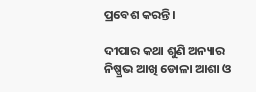ପ୍ରବେଶ କରନ୍ତି ।

ଦୀପାର କଥା ଶୁଣି ଅନ୍ୟାର ନିଷ୍ପ୍ରଭ ଆଖି ଡୋଳା ଆଶା ଓ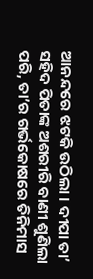ଆନନ୍ଦରେ ଝଟକି ଉଠିଲା । ଦୀପା ତା’ ସହିଦ ପିତାଙ୍କ ଅଶରୀରି ବାଣୀ ଶୁଣିଲା ପରି, ତା’ର ଗର୍ଭକୋଷରେ ତିନିମାସ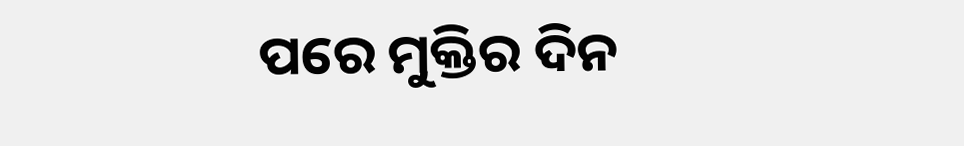ପରେ ମୁକ୍ତିର ଦିନ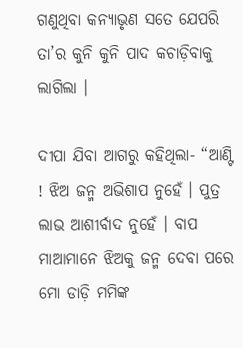ଗଣୁଥିବା କନ୍ୟାଭୃଣ ସତେ ଯେପରି ତା’ର କୁନି କୁନି ପାଦ କଚାଡ଼ିବାକୁ ଲାଗିଲା ।

ଦୀପା ଯିବା ଆଗରୁ କହିଥିଲା- “ଆଣ୍ଟି ! ଝିଅ ଜନ୍ମ ଅଭିଶାପ ନୁହେଁ । ପୁତ୍ର ଲାଭ ଆଶୀର୍ବାଦ ନୁହେଁ । ବାପ ମାଆମାନେ ଝିଅକୁ ଜନ୍ମ ଦେବା ପରେ ମୋ ଡାଡ଼ି ମମିଙ୍କ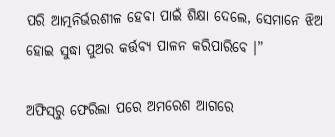ପରି ଆତ୍ମନିର୍ଭରଶୀଳ ହେବା ପାଇଁ ଶିକ୍ଷା ଦେଲେ, ସେମାନେ ଝିଅ ହୋଇ ସୁଦ୍ଧା ପୁଅର କର୍ତ୍ତବ୍ୟ ପାଳନ କରିପାରିବେ ।”

ଅଫିସ୍‌ରୁ ଫେରିଲା ପରେ ଅମରେଶ ଆଗରେ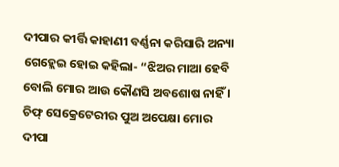ଦୀପାର କୀର୍ତ୍ତି କାହାଣୀ ବର୍ଣ୍ଣନା କରିସାରି ଅନ୍ୟା ଗେହ୍ଲେଇ ହୋଇ କହିଲା- “ଝିଅର ମାଆ ହେବି ବୋଲି ମୋର ଆଉ କୌଣସି ଅବଶୋଷ ନାହିଁ । ଚିଫ୍ ସେକ୍ରେଟେରୀର ପୁଅ ଅପେକ୍ଷା ମୋର ଦୀପା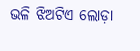ଭଳି ଝିଅଟିଏ ଲୋଡ଼ା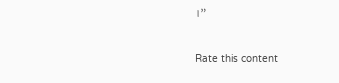।”


Rate this content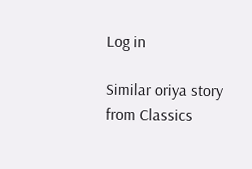Log in

Similar oriya story from Classics